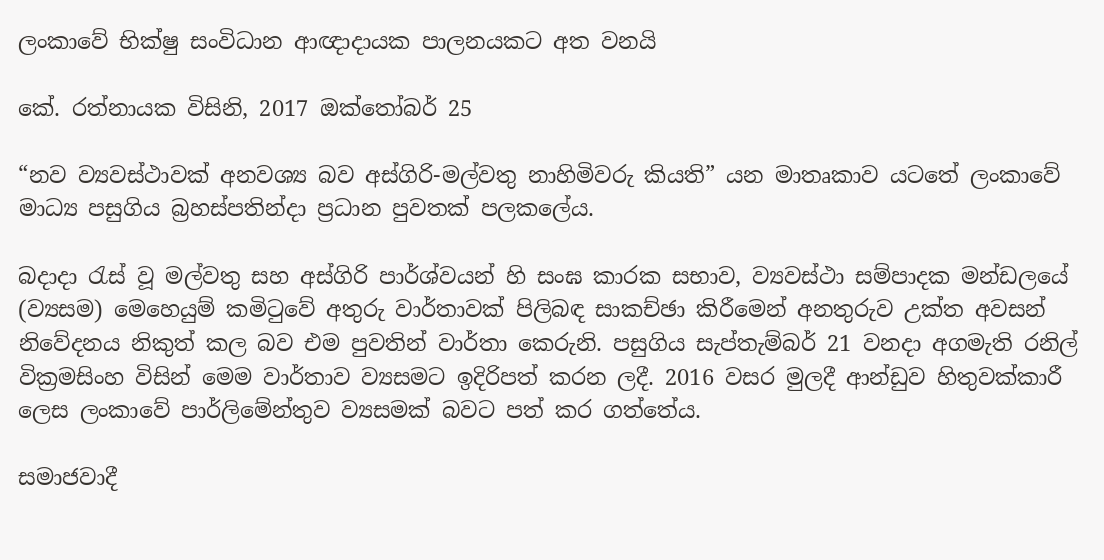ලංකාවේ භික්ෂු සංවිධාන ආඥාදායක පාලනයකට අත වනයි

කේ. රත්නායක විසිනි, 2017 ඔක්තෝබර් 25

“නව ව්‍යවස්ථාවක් අනවශ්‍ය බව අස්ගිරි-මල්වතු නාහිමිවරු කියති” යන මාතෘකාව යටතේ ලංකාවේ මාධ්‍ය පසුගිය බ්‍රහස්පතින්දා ප්‍රධාන පුවතක් පලකලේය.

බදාදා රැස් වූ මල්වතු සහ අස්ගිරි පාර්ශ්වයන් හි සංඝ කාරක සභාව, ව්‍යවස්ථා සම්පාදක මන්ඩලයේ (ව්‍යසම) මෙහෙයුම් කමිටුවේ අතුරු වාර්තාවක් පිලිබඳ සාකච්ඡා කිරීමෙන් අනතුරුව උක්ත අවසන් නිවේදනය නිකුත් කල බව එම පුවතින් වාර්තා කෙරුනි. පසුගිය සැප්තැම්බර් 21 වනදා අගමැති රනිල් වික්‍රමසිංහ විසින් මෙම වාර්තාව ව්‍යසමට ඉදිරිපත් කරන ලදී. 2016 වසර මුලදී ආන්ඩුව හිතුවක්කාරී ලෙස ලංකාවේ පාර්ලිමේන්තුව ව්‍යසමක් බවට පත් කර ගත්තේය.

සමාජවාදී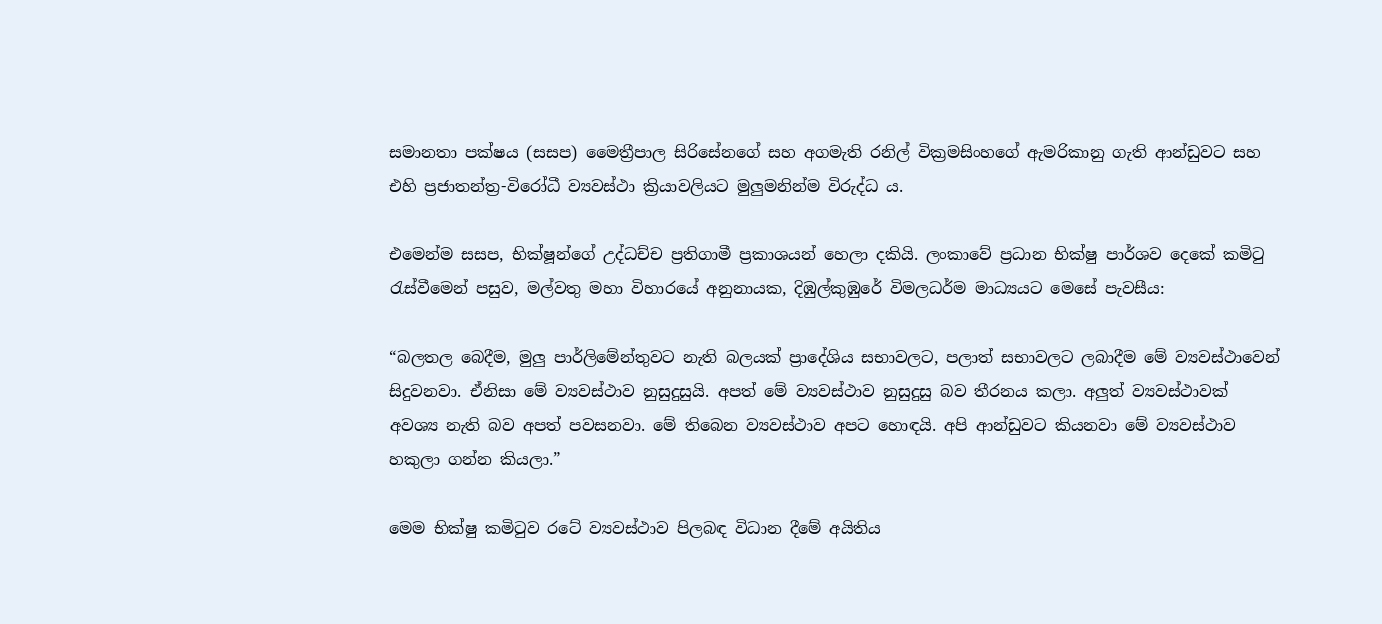සමානතා පක්ෂය (සසප) මෛත්‍රීපාල සිරිසේනගේ සහ අගමැති රනිල් වික්‍රමසිංහගේ ඇමරිකානු ගැති ආන්ඩුවට සහ එහි ප්‍රජාතන්ත්‍ර-විරෝධී ව්‍යවස්ථා ක්‍රියාවලියට මුලුමනින්ම විරුද්ධ ය.

එමෙන්ම සසප, භික්ෂූන්ගේ උද්ධච්ච ප්‍රතිගාමී ප්‍රකාශයන් හෙලා දකියි. ලංකාවේ ප්‍රධාන භික්ෂු පාර්ශව දෙකේ කමිටු රැස්වීමෙන් පසුව, මල්වතු මහා විහාරයේ අනුනායක, දිඹුල්කුඹුරේ විමලධර්ම මාධ්‍යයට මෙසේ පැවසීය:

“බලතල බෙදීම, මුලු පාර්ලිමේන්තුවට නැති බලයක් ප්‍රාදේශිය සභාවලට, පලාත් සභාවලට ලබාදීම මේ ව්‍යවස්ථාවෙන් සිදුවනවා. ඒනිසා මේ ව්‍යවස්ථාව නුසුදුසුයි. අපත් මේ ව්‍යවස්ථාව නුසුදුසු බව තීරනය කලා. අලුත් ව්‍යවස්ථාවක් අවශ්‍ය නැති බව අපත් පවසනවා. මේ තිබෙන ව්‍යවස්ථාව අපට හොඳයි. අපි ආන්ඩුවට කියනවා මේ ව්‍යවස්ථාව හකුලා ගන්න කියලා.”

මෙම භික්ෂු කමිටුව රටේ ව්‍යවස්ථාව පිලබඳ විධාන දීමේ අයිතිය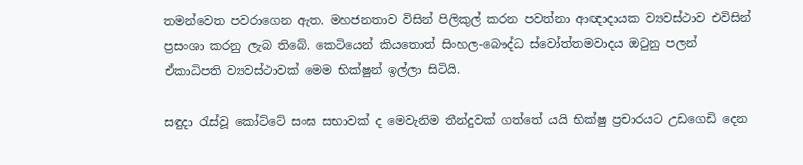තමන්වෙත පවරාගෙන ඇත. මහජනතාව විසින් පිලිකුල් කරන පවත්නා ආඥාදායක ව්‍යවස්ථාව එවිසින් ප්‍රසංශා කරනු ලැබ තිබේ. කෙටියෙන් කියතොත් සිංහල-බෞද්ධ ස්වෝත්තමවාදය ඔටුනු පලන් ඒකාධිපති ව්‍යවස්ථාවක් මෙම භික්ෂුන් ඉල්ලා සිටියි.

සඳුදා රැස්වූ කෝට්ටේ සංඝ සභාවක් ද මෙවැනිම තීන්දුවක් ගත්තේ යයි භික්ෂු ප්‍රචාරයට උඩගෙඩි දෙන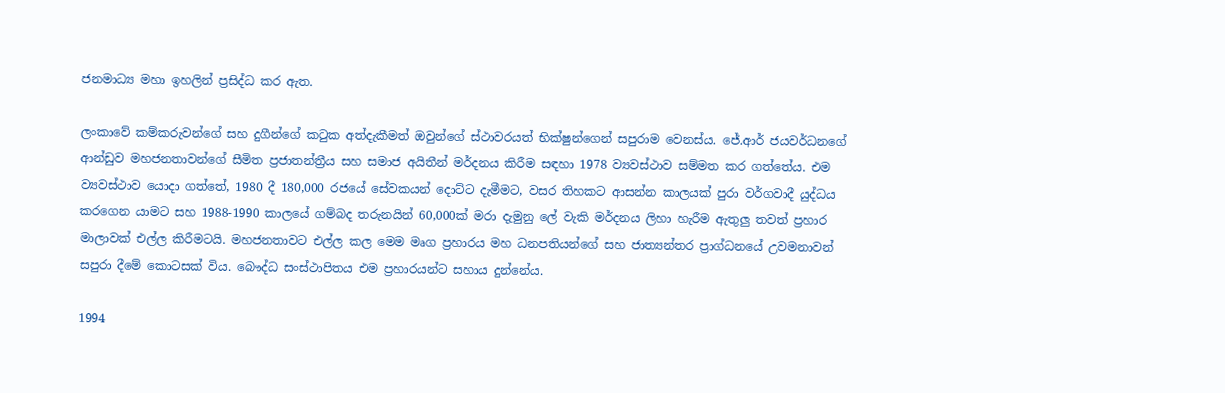ජනමාධ්‍ය මහා ඉහලින් ප්‍රසිද්ධ කර ඇත.

ලංකාවේ කම්කරුවන්ගේ සහ දුගීන්ගේ කටුක අත්දැකීමත් ඔවුන්ගේ ස්ථාවරයත් භික්ෂුන්ගෙන් සපුරාම වෙනස්ය. ජේ.ආර් ජයවර්ධනගේ ආන්ඩුව මහජනතාවන්ගේ සීමිත ප්‍රජාතන්ත්‍රීය සහ සමාජ අයිතීන් මර්දනය කිරීම සඳහා 1978 ව්‍යවස්ථාව සම්මත කර ගත්තේය. එම ව්‍යවස්ථාව යොදා ගත්තේ, 1980 දී 180,000 රජයේ සේවකයන් දොට්ට දැමීමට, වසර තිහකට ආසන්න කාලයක් පුරා වර්ගවාදී යුද්ධය කරගෙන යාමට සහ 1988-1990 කාලයේ ගම්බද තරුනයින් 60,000ක් මරා දැමුනු ලේ වැකි මර්දනය ලිහා හැරීම ඇතුලු තවත් ප්‍රහාර මාලාවක් එල්ල කිරීමටයි. මහජනතාවට එල්ල කල මෙම මෘග ප්‍රහාරය මහ ධනපතියන්ගේ සහ ජාත්‍යන්තර ප්‍රාග්ධනයේ උවමනාවන් සපුරා දීමේ කොටසක් විය. බෞද්ධ සංස්ථාපිතය එම ප්‍රහාරයන්ට සහාය දුන්නේය.

1994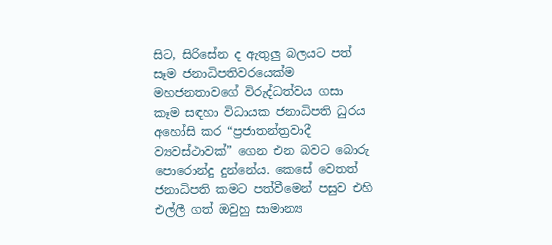සිට, සිරිසේන ද ඇතුලු බලයට පත් සෑම ජනාධිපතිවරයෙක්ම මහජනතාවගේ විරුද්ධත්වය ගසා කෑම සඳහා විධායක ජනාධිපති ධුරය අහෝසි කර “ප්‍රජාතන්ත්‍රවාදී ව්‍යවස්ථාවක්” ගෙන එන බවට බොරු පොරොන්දු දුන්නේය. කෙසේ වෙතත් ජනාධිපති කමට පත්වීමෙන් පසුව එහි එල්ලී ගත් ඔවුහු සාමාන්‍ය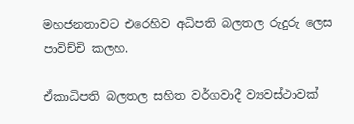මහජනතාවට එරෙහිව අධිපති බලතල රුදුරු ලෙස පාවිච්චි කලහ.

ඒකාධිපති බලතල සහිත වර්ගවාදී ව්‍යවස්ථාවක්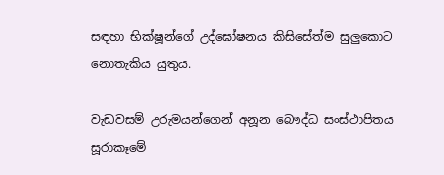සඳහා භික්ෂූන්ගේ උද්ඝෝෂනය කිසිසේත්ම සුලුකොට නොතැකිය යුතුය.

වැඩවසම් උරුමයන්ගෙන් අනූන බෞද්ධ සංස්ථාපිතය සූරාකෑමේ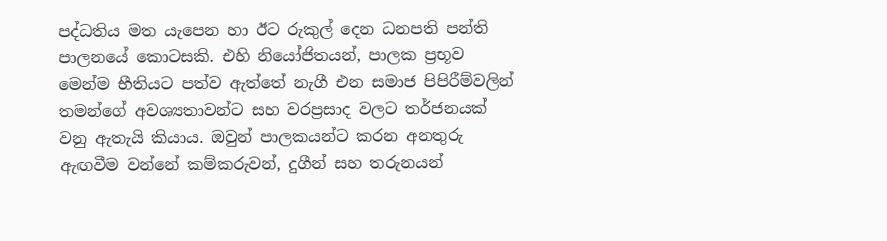පද්ධතිය මත යැපෙන හා ඊට රුකුල් දෙන ධනපති පන්ති පාලනයේ කොටසකි. එහි නියෝජිතයන්, පාලක ප්‍රභූව මෙන්ම භීතියට පත්ව ඇත්තේ නැගී එන සමාජ පිපිරීම්වලින් තමන්ගේ අවශ්‍යතාවන්ට සහ වරප්‍රසාද වලට තර්ජනයක් වනු ඇතැයි කියාය. ඔවුන් පාලකයන්ට කරන අනතුරු ඇඟවීම වන්නේ කම්කරුවන්, දුගීන් සහ තරුනයන්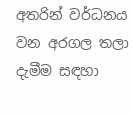අතරින් වර්ධනය වන අරගල තලා දැමීම සඳහා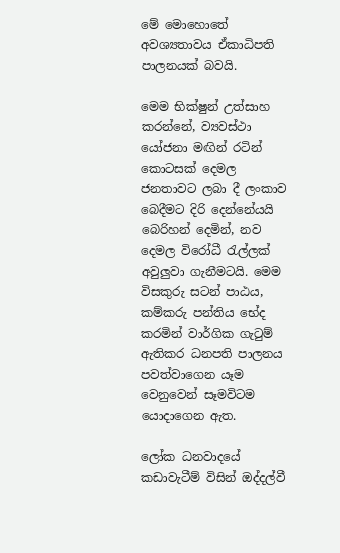මේ මොහොතේ අවශ්‍යතාවය ඒකාධිපති පාලනයක් බවයි.

මෙම භික්ෂුන් උත්සාහ කරන්නේ, ව්‍යවස්ථා යෝජනා මඟින් රටින් කොටසක් දෙමල ජනතාවට ලබා දී ලංකාව බෙදීමට දිරි දෙන්නේයයි බෙරිහන් දෙමින්, නව දෙමල විරෝධී රැල්ලක් අවුලුවා ගැනීමටයි. මෙම විසකුරු සටන් පාඨය, කම්කරු පන්තිය භේද කරමින් වාර්ගික ගැටුම් ඇතිකර ධනපති පාලනය පවත්වාගෙන යෑම වෙනුවෙන් සෑමවිටම යොදාගෙන ඇත.

ලෝක ධනවාදයේ කඩාවැටීම් විසින් ඔද්දල්වී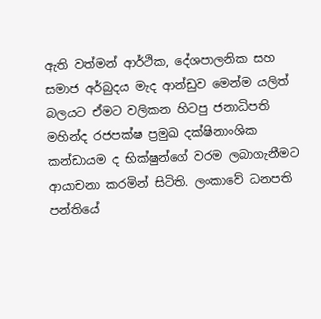ඇති වත්මන් ආර්ථික, දේශපාලනික සහ සමාජ අර්බුදය මැද ආන්ඩුව මෙන්ම යලිත් බලයට ඒමට වලිකන හිටපු ජනාධිපති මහින්ද රජපක්ෂ ප්‍රමුඛ දක්ෂිනාංශික කන්ඩායම ද භික්ෂුන්ගේ වරම ලබාගැනීමට ආයාචනා කරමින් සිටිති. ලංකාවේ ධනපති පන්තියේ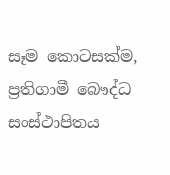සෑම කොටසක්ම, ප්‍රතිගාමී බෞද්ධ සංස්ථාපිතය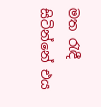මත රැඳී සිටින්නේ එය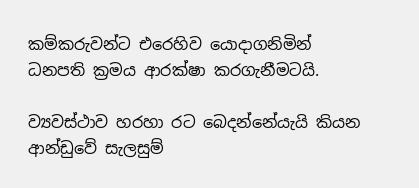කම්කරුවන්ට එරෙහිව යොදාගනිමින් ධනපති ක්‍රමය ආරක්ෂා කරගැනීමටයි.

ව්‍යවස්ථාව හරහා රට බෙදන්නේයැයි කියන ආන්ඩුවේ සැලසුම්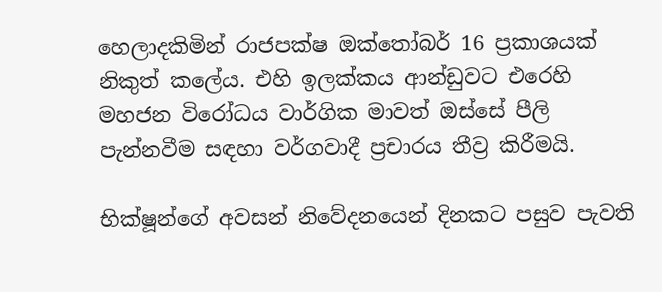හෙලාදකිමින් රාජපක්ෂ ඔක්තෝබර් 16 ප්‍රකාශයක් නිකුත් කලේය. එහි ඉලක්කය ආන්ඩුවට එරෙහි මහජන විරෝධය වාර්ගික මාවත් ඔස්සේ පීලි පැන්නවීම සඳහා වර්ගවාදී ප්‍රචාරය තීව්‍ර කිරීමයි.

භික්ෂූන්ගේ අවසන් නිවේදනයෙන් දිනකට පසුව පැවති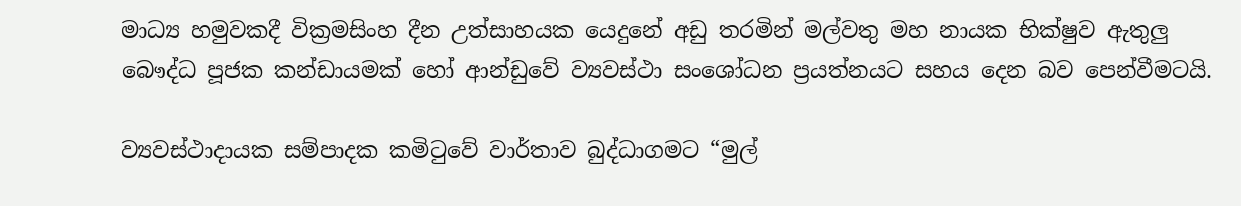මාධ්‍ය හමුවකදී වික්‍රමසිංහ දීන උත්සාහයක යෙදුනේ අඩු තරමින් මල්වතු මහ නායක භික්ෂුව ඇතුලු බෞද්ධ පූජක කන්ඩායමක් හෝ ආන්ඩුවේ ව්‍යවස්ථා සංශෝධන ප්‍රයත්නයට සහය දෙන බව පෙන්වීමටයි.

ව්‍යවස්ථාදායක සම්පාදක කමිටුවේ වාර්තාව බුද්ධාගමට “මුල්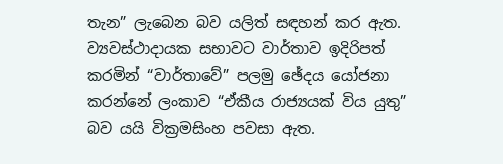තැන” ලැබෙන බව යලිත් සඳහන් කර ඇත. ව්‍යවස්ථාදායක සභාවට වාර්තාව ඉදිරිපත් කරමින් “වාර්තාවේ” පලමු ඡේදය යෝජනා කරන්නේ ලංකාව “ඒකීය රාජ්‍යයක් විය යුතු” බව යයි වික්‍රමසිංහ පවසා ඇත.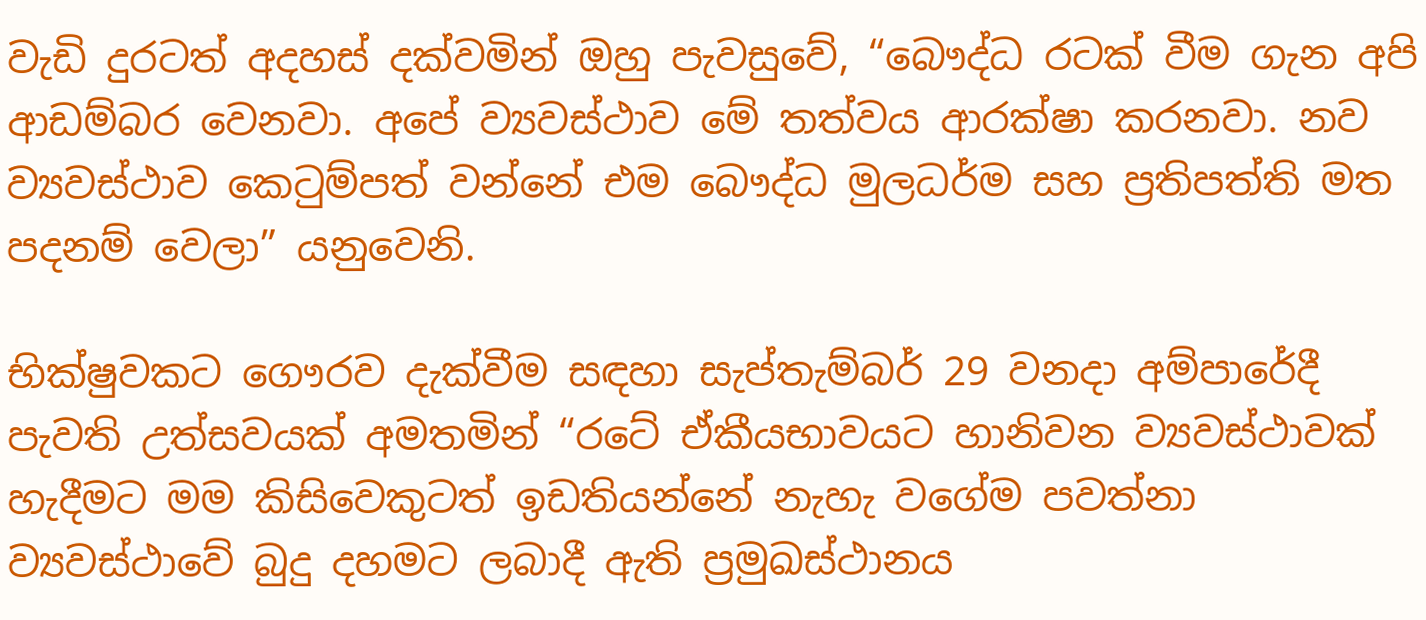වැඩි දුරටත් අදහස් දක්වමින් ඔහු පැවසුවේ, “බෞද්ධ රටක් වීම ගැන අපි ආඩම්බර වෙනවා. අපේ ව්‍යවස්ථාව මේ තත්වය ආරක්ෂා කරනවා. නව ව්‍යවස්ථාව කෙටුම්පත් වන්නේ එම බෞද්ධ මුලධර්ම සහ ප්‍රතිපත්ති මත පදනම් වෙලා” යනුවෙනි.

භික්ෂුවකට ගෞරව දැක්වීම සඳහා සැප්තැම්බර් 29 වනදා අම්පාරේදී පැවති උත්සවයක් අමතමින් “රටේ ඒකීයභාවයට හානිවන ව්‍යවස්ථාවක් හැදීමට මම කිසිවෙකුටත් ඉඩතියන්නේ නැහැ වගේම පවත්නා ව්‍යවස්ථාවේ බුදු දහමට ලබාදී ඇති ප්‍රමුඛස්ථානය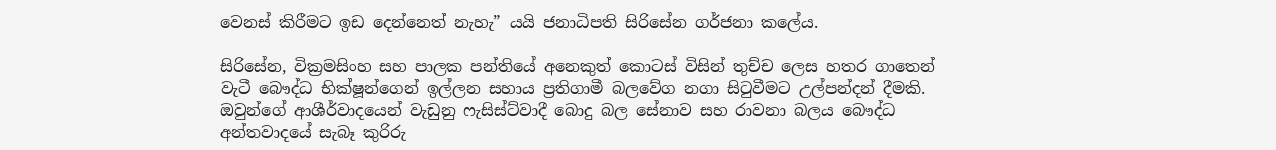වෙනස් කිරීමට ඉඩ දෙන්නෙත් නැහැ” යයි ජනාධිපති සිරිසේන ගර්ජනා කලේය.

සිරිසේන, වික්‍රමසිංහ සහ පාලක පන්තියේ අනෙකුත් කොටස් විසින් තුච්ච ලෙස හතර ගාතෙන් වැටී බෞද්ධ භික්ෂූන්ගෙන් ඉල්ලන සහාය ප්‍රතිගාමී බලවේග නගා සිටුවීමට උල්පන්දන් දීමකි. ඔවුන්ගේ ආශීර්වාදයෙන් වැඩුනු ෆැසිස්ට්වාදී බොදු බල සේනාව සහ රාවනා බලය බෞද්ධ අන්තවාදයේ සැබෑ කුරිරු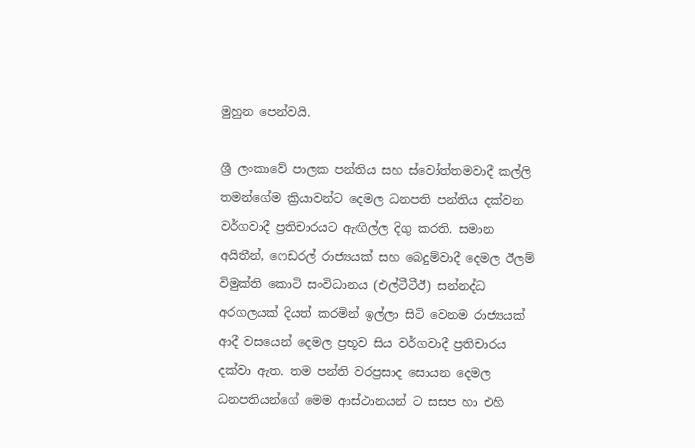මුහුන පෙන්වයි.

ශ්‍රී ලංකාවේ පාලක පන්තිය සහ ස්වෝත්තමවාදී කල්ලි තමන්ගේම ක්‍රියාවන්ට දෙමල ධනපති පන්තිය දක්වන වර්ගවාදී ප්‍රතිචාරයට ඇඟිල්ල දිගු කරති. සමාන අයිතීන්, ෆෙඩරල් රාජ්‍යයක් සහ බෙදුම්වාදී දෙමල ඊලම් විමුක්ති කොටි සංවිධානය (එල්ටීටීඊ) සන්නද්ධ අරගලයක් දියත් කරමින් ඉල්ලා සිටි වෙනම රාජ්‍යයක් ආදී වසයෙන් දෙමල ප්‍රභූව සිය වර්ගවාදී ප්‍රතිචාරය දක්වා ඇත. තම පන්ති වරප්‍රසාද සොයන දෙමල ධනපතියන්ගේ මෙම ආස්ථානයන් ට සසප හා එහි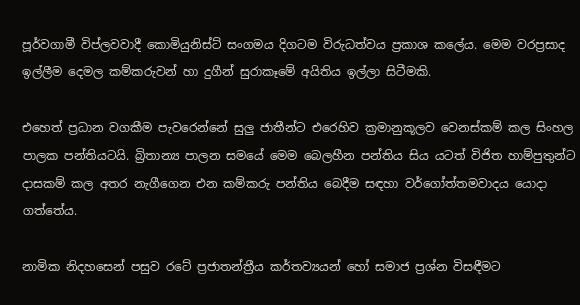පූර්වගාමී විප්ලවවාදී කොමියුනිස්ට් සංගමය දිගටම විරුධත්වය ප්‍රකාශ කලේය. මෙම වරප්‍රසාද ඉල්ලීම දෙමල කම්කරුවන් හා දුගීන් සුරාකෑමේ අයිතිය ඉල්ලා සිටීමකි.

එහෙත් ප්‍රධාන වගකීම පැවරෙන්නේ සුලු ජාතීන්ට එරෙහිව ක්‍රමානුකූලව වෙනස්කම් කල සිංහල පාලක පන්තියටයි. බ්‍රිතාන්‍ය පාලන සමයේ මෙම බෙලහීන පන්තිය සිය යටත් විජිත හාම්පුතුන්ට දාසකම් කල අතර නැගීගෙන එන කම්කරු පන්තිය බෙදීම සඳහා වර්ගෝත්තමවාදය යොදා ගත්තේය.

නාමික නිදහසෙන් පසුව රටේ ප්‍රජාතන්ත්‍රීය කර්තව්‍යයන් හෝ සමාජ ප්‍රශ්න විසඳීමට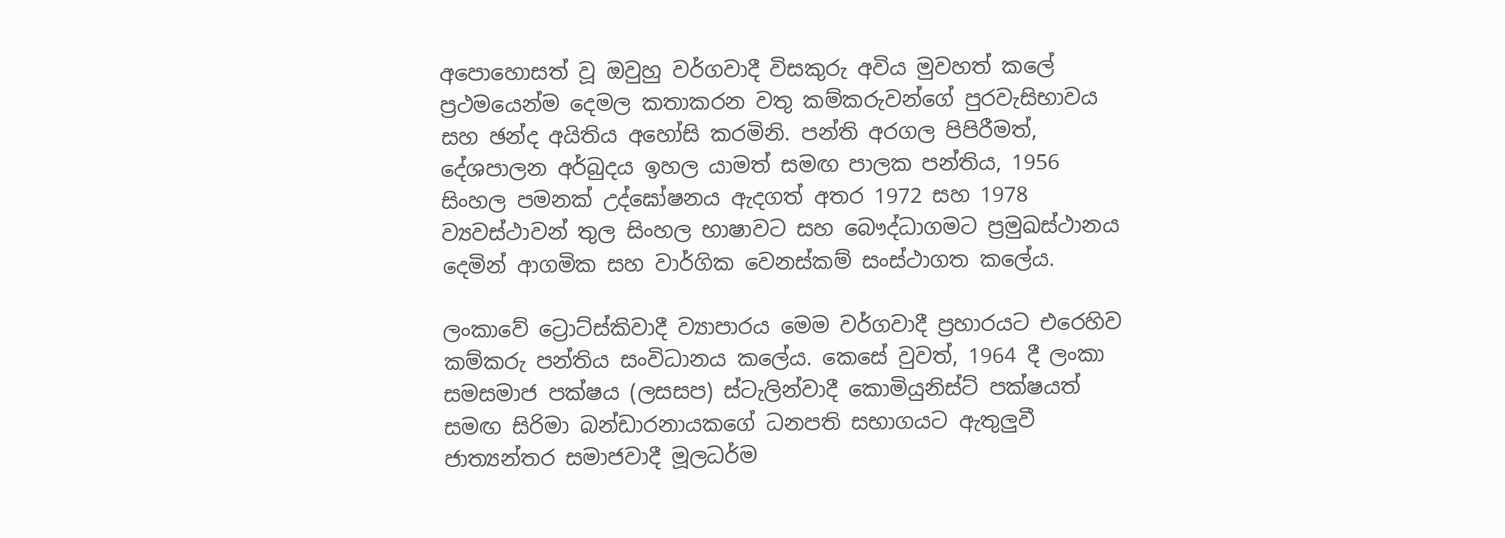අපොහොසත් වූ ඔවුහු වර්ගවාදී විසකුරු අවිය මුවහත් කලේ ප්‍රථමයෙන්ම දෙමල කතාකරන වතු කම්කරුවන්ගේ පුරවැසිභාවය සහ ඡන්ද අයිතිය අහෝසි කරමිනි. පන්ති අරගල පිපිරීමත්, දේශපාලන අර්බුදය ඉහල යාමත් සමඟ පාලක පන්තිය, 1956 සිංහල පමනක් උද්ඝෝෂනය ඇදගත් අතර 1972 සහ 1978 ව්‍යවස්ථාවන් තුල සිංහල භාෂාවට සහ බෞද්ධාගමට ප්‍රමුඛස්ථානය දෙමින් ආගමික සහ වාර්ගික වෙනස්කම් සංස්ථාගත කලේය.

ලංකාවේ ට්‍රොට්ස්කිවාදී ව්‍යාපාරය මෙම වර්ගවාදී ප්‍රහාරයට එරෙහිව කම්කරු පන්තිය සංවිධානය කලේය. කෙසේ වුවත්, 1964 දී ලංකා සමසමාජ පක්ෂය (ලසසප) ස්ටැලින්වාදී කොමියුනිස්ට් පක්ෂයත් සමඟ සිරිමා බන්ඩාරනායකගේ ධනපති සභාගයට ඇතුලුවී ජාත්‍යන්තර සමාජවාදී මූලධර්ම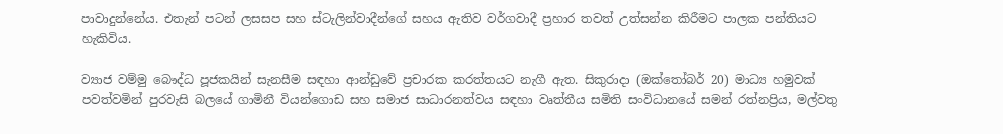පාවාදුන්නේය. එතැන් පටන් ලසසප සහ ස්ටැලින්වාදීන්ගේ සහය ඇතිව වර්ගවාදී ප්‍රහාර තවත් උත්සන්න කිරීමට පාලක පන්තියට හැකිවිය.

ව්‍යාජ වම්මු බෞද්ධ පූජකයින් සැනසීම සඳහා ආන්ඩුවේ ප්‍රචාරක කරත්තයට නැගී ඇත. සිකුරාදා (ඔක්තෝබර් 20) මාධ්‍ය හමුවක් පවත්වමින් පුරවැසි බලයේ ගාමිනී වියන්ගොඩ සහ සමාජ සාධාරනත්වය සඳහා වෘත්තීය සමිති සංවිධානයේ සමන් රත්නප්‍රිය, මල්වතු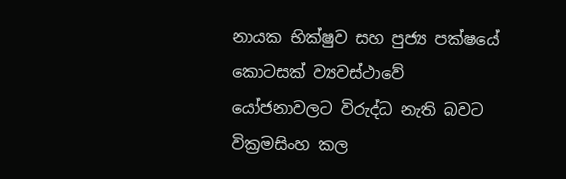නායක භික්ෂුව සහ පුජ්‍ය පක්ෂයේ කොටසක් ව්‍යවස්ථාවේ යෝජනාවලට විරුද්ධ නැති බවට වික්‍රමසිංහ කල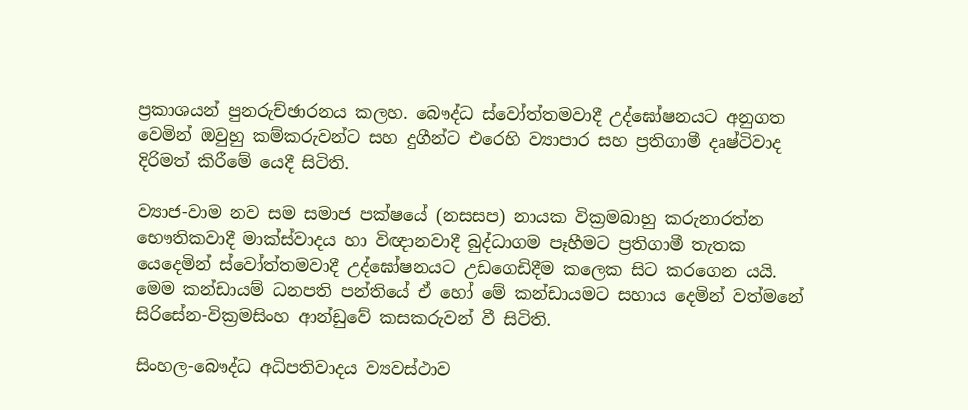ප්‍රකාශයන් පුනරුච්ඡාරනය කලහ. බෞද්ධ ස්වෝත්තමවාදී උද්ඝෝෂනයට අනුගත වෙමින් ඔවුහු කම්කරුවන්ට සහ දුගීන්ට එරෙහි ව්‍යාපාර සහ ප්‍රතිගාමී දෘෂ්ටිවාද දිරිමත් කිරීමේ යෙදී සිටිති.

ව්‍යාජ-වාම නව සම සමාජ පක්ෂයේ (නසසප) නායක වික්‍රමබාහු කරුනාරත්න භෞතිකවාදී මාක්ස්වාදය හා විඥානවාදී බුද්ධාගම පෑහීමට ප්‍රතිගාමී තැතක යෙදෙමින් ස්වෝත්තමවාදී උද්ඝෝෂනයට උඩගෙඩිදීම කලෙක සිට කරගෙන යයි. මෙම කන්ඩායම් ධනපති පන්තියේ ඒ හෝ මේ කන්ඩායමට සහාය දෙමින් වත්මනේ සිරිසේන-වික්‍රමසිංහ ආන්ඩුවේ කසකරුවන් වී සිටිති.

සිංහල-බෞද්ධ අධිපතිවාදය ව්‍යවස්ථාව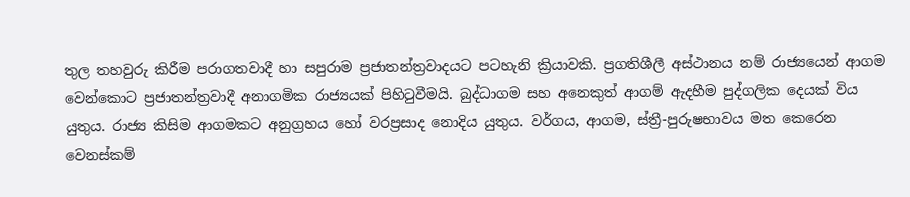තුල තහවුරු කිරීම පරාගතවාදී හා සපුරාම ප්‍රජාතන්ත්‍රවාදයට පටහැනි ක්‍රියාවකි. ප්‍රගතිශීලී අස්ථානය නම් රාජ්‍යයෙන් ආගම වෙන්කොට ප්‍රජාතන්ත්‍රවාදී අනාගමික රාජ්‍යයක් පිහිටුවීමයි. බුද්ධාගම සහ අනෙකුත් ආගම් ඇදහීම පුද්ගලික දෙයක් විය යුතුය. රාජ්‍ය කිසිම ආගමකට අනුග්‍රහය හෝ වරප්‍රසාද නොදිය යුතුය. වර්ගය, ආගම, ස්ත්‍රී-පුරුෂභාවය මත කෙරෙන වෙනස්කම්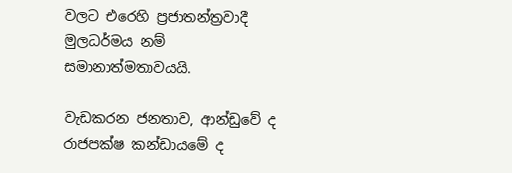වලට එරෙහි ප්‍රජාතන්ත්‍රවාදී මුලධර්මය නම් සමානාත්මතාවයයි.

වැඩකරන ජනතාව, ආන්ඩුවේ ද රාජපක්ෂ කන්ඩායමේ ද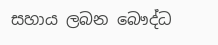සහාය ලබන බෞද්ධ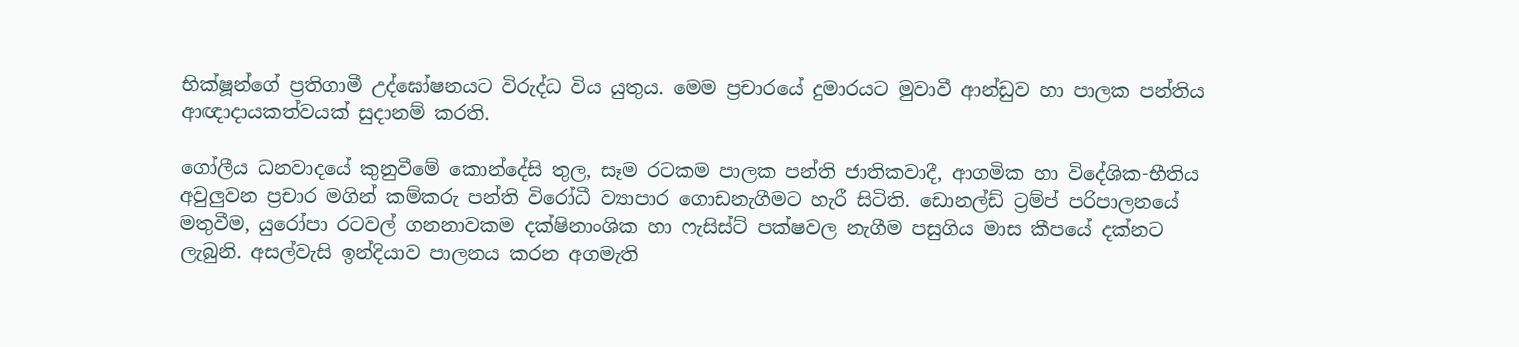භික්ෂූන්ගේ ප්‍රතිගාමී උද්ඝෝෂනයට විරුද්ධ විය යුතුය. මෙම ප්‍රචාරයේ දුමාරයට මුවාවී ආන්ඩුව හා පාලක පන්තිය ආඥාදායකත්වයක් සුදානම් කරති.

ගෝලීය ධනවාදයේ කුනුවීමේ කොන්දේසි තුල, සෑම රටකම පාලක පන්ති ජාතිකවාදී, ආගමික හා විදේශික-භීතිය අවුලුවන ප්‍රචාර මගින් කම්කරු පන්ති විරෝධී ව්‍යාපාර ගොඩනැගීමට හැරී සිටිති. ඩොනල්ඩ් ට්‍රම්ප් පරිපාලනයේ මතුවීම, යුරෝපා රටවල් ගනනාවකම දක්ෂිනාංශික හා ෆැසිස්ට් පක්ෂවල නැගීම පසුගිය මාස කීපයේ දක්නට ලැබුනි. අසල්වැසි ඉන්දියාව පාලනය කරන අගමැති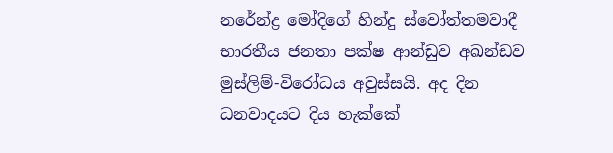නරේන්ද්‍ර මෝදිගේ හින්දු ස්වෝත්තමවාදී භාරතීය ජනතා පක්ෂ ආන්ඩුව අඛන්ඩව මුස්ලිම්-විරෝධය අවුස්සයි. අද දින ධනවාදයට දිය හැක්කේ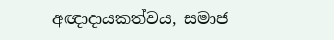අඥාදායකත්වය, සමාජ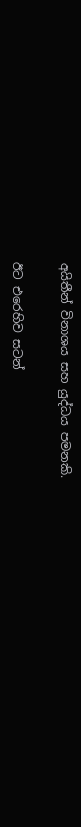අයිතීන් විනාශය සහ යුද්ධය පමනකි.

ඊට එරෙහිව සටන්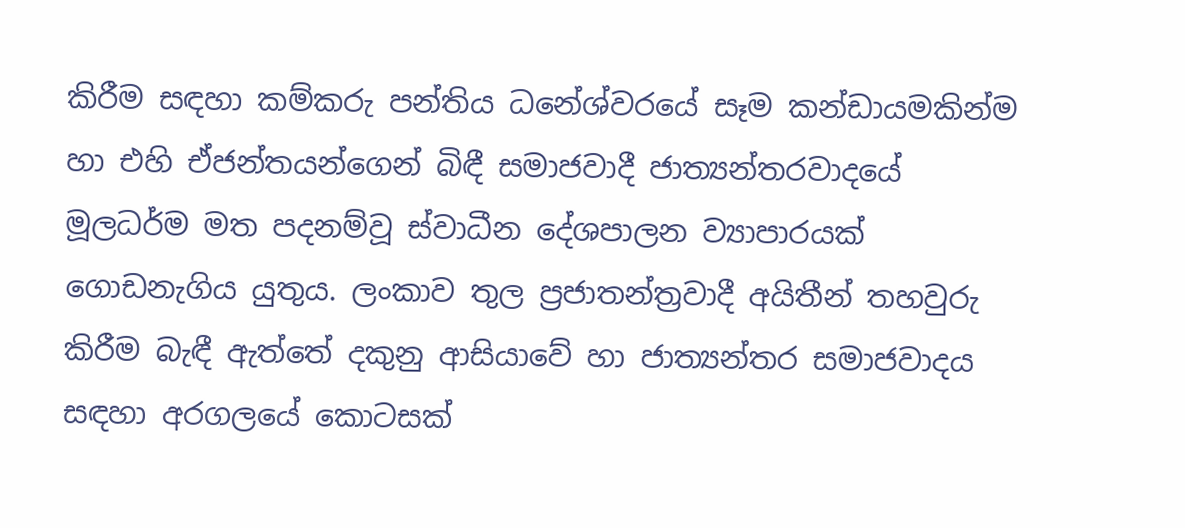කිරීම සඳහා කම්කරු පන්තිය ධනේශ්වරයේ සෑම කන්ඩායමකින්ම හා එහි ඒජන්තයන්ගෙන් බිඳී සමාජවාදී ජාත්‍යන්තරවාදයේ මූලධර්ම මත පදනම්වූ ස්වාධීන දේශපාලන ව්‍යාපාරයක් ගොඩනැගිය යුතුය. ලංකාව තුල ප්‍රජාතන්ත්‍රවාදී අයිතීන් තහවුරු කිරීම බැඳී ඇත්තේ දකුනු ආසියාවේ හා ජාත්‍යන්තර සමාජවාදය සඳහා අරගලයේ කොටසක්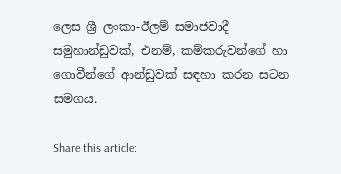ලෙස ශ්‍රී ලංකා-ඊලම් සමාජවාදී සමුහාන්ඩුවක්, එනම්, කම්කරුවන්ගේ හා ගොවීන්ගේ ආන්ඩුවක් සඳහා කරන සටන සමගය.

Share this article: